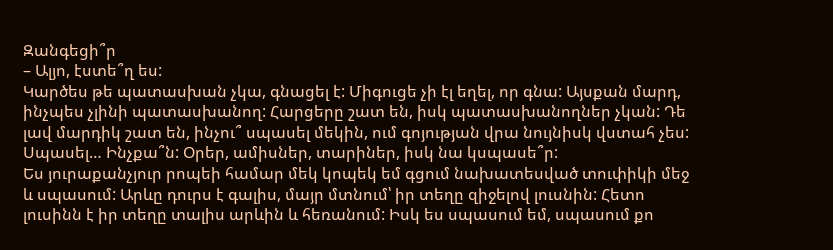Զանգեցի՞ր
– Ալյո, էստե՞ղ ես:
Կարծես թե պատասխան չկա, գնացել է: Միգուցե չի էլ եղել, որ գնա: Այսքան մարդ, ինչպես չլինի պատասխանող: Հարցերը շատ են, իսկ պատասխանողներ չկան: Դե լավ մարդիկ շատ են, ինչու՞ սպասել մեկին, ում գոյության վրա նույնիսկ վստահ չես: Սպասել… Ինչքա՞ն: Օրեր, ամիսներ, տարիներ, իսկ նա կսպասե՞ր:
Ես յուրաքանչյուր րոպեի համար մեկ կոպեկ եմ գցում նախատեսված տուփիկի մեջ և սպասում: Արևը դուրս է գալիս, մայր մտնում՝ իր տեղը զիջելով լուսնին: Հետո լուսինն է իր տեղը տալիս արևին և հեռանում: Իսկ ես սպասում եմ, սպասում քո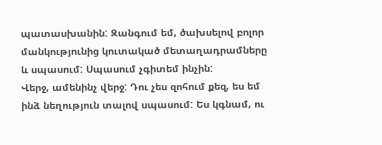պատասխանին: Զանգում եմ, ծախսելով բոլոր մանկությունից կուտակած մետաղադրամները և սպասում: Սպասում չգիտեմ ինչին:
Վերջ, ամենինչ վերջ: Դու չես զոհում քեզ, ես եմ ինձ նեղություն տալով սպասում: Ես կգնամ, ու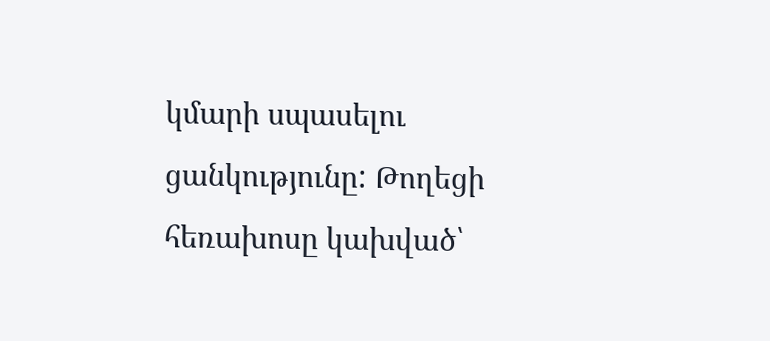կմարի սպասելու ցանկությունը: Թողեցի հեռախոսը կախված՝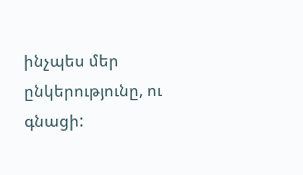ինչպես մեր ընկերությունը, ու գնացի: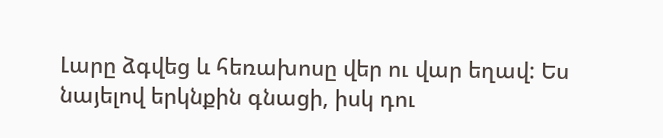Լարը ձգվեց և հեռախոսը վեր ու վար եղավ: Ես նայելով երկնքին գնացի, իսկ դու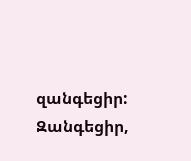զանգեցիր: Զանգեցիր,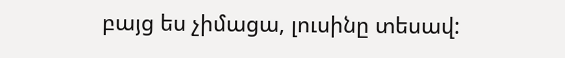բայց ես չիմացա, լուսինը տեսավ: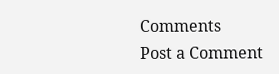Comments
Post a Comment